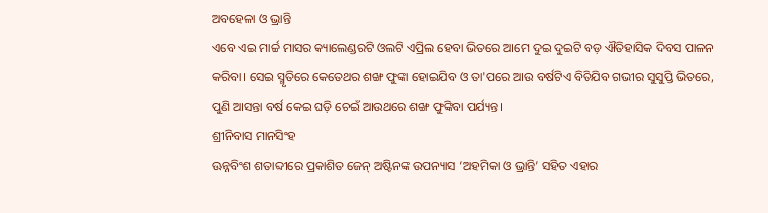ଅବହେଳା ଓ ଭ୍ରାନ୍ତି
ଏବେ ଏଇ ମାର୍ଚ୍ଚ ମାସର କ୍ୟାଲେଣ୍ଡରଟି ଓଲଟି ଏପ୍ରିଲ ହେବା ଭିତରେ ଆମେ ଦୁଇ ଦୁଇଟି ବଡ଼ ଐତିହାସିକ ଦିବସ ପାଳନ କରିବା। ସେଇ ସ୍ମୃତିରେ କେତେଥର ଶଙ୍ଖ ଫୁଙ୍କା ହୋଇଯିବ ଓ ତା'ପରେ ଆଉ ବର୍ଷଟିଏ ବିତିଯିବ ଗଭୀର ସୁସୁପ୍ତି ଭିତରେ, ପୁଣି ଆସନ୍ତା ବର୍ଷ କେଇ ଘଡ଼ି ଚେଇଁ ଆଉଥରେ ଶଙ୍ଖ ଫୁଙ୍କିବା ପର୍ଯ୍ୟନ୍ତ।
ଶ୍ରୀନିବାସ ମାନସିଂହ
ଊନ୍ନବିଂଶ ଶତାବ୍ଦୀରେ ପ୍ରକାଶିତ ଜେନ୍ ଅଷ୍ଟିନଙ୍କ ଉପନ୍ୟାସ ‘ଅହମିକା ଓ ଭ୍ରାନ୍ତି’ ସହିତ ଏହାର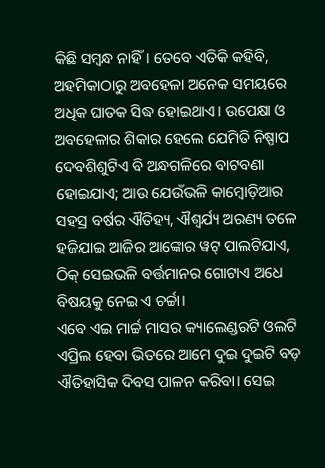କିଛି ସମ୍ବନ୍ଧ ନାହିଁ। ତେବେ ଏତିକି କହିବି, ଅହମିକାଠାରୁ ଅବହେଳା ଅନେକ ସମୟରେ ଅଧିକ ଘାତକ ସିଦ୍ଧ ହୋଇଥାଏ। ଉପେକ୍ଷା ଓ ଅବହେଳାର ଶିକାର ହେଲେ ଯେମିତି ନିଷ୍ପାପ ଦେବଶିଶୁଟିଏ ବି ଅନ୍ଧଗଳିରେ ବାଟବଣା ହୋଇଯାଏ; ଆଉ ଯେଉଁଭଳି କାମ୍ବୋଡ଼ିଆର ସହସ୍ର ବର୍ଷର ଐତିହ୍ୟ, ଐଶ୍ୱର୍ଯ୍ୟ ଅରଣ୍ୟ ତଳେ ହଜିଯାଇ ଆଜିର ଆଙ୍କୋର ୱଟ୍ ପାଲଟିଯାଏ, ଠିକ୍ ସେଇଭଳି ବର୍ତ୍ତମାନର ଗୋଟାଏ ଅଧେ ବିଷୟକୁ ନେଇ ଏ ଚର୍ଚ୍ଚା।
ଏବେ ଏଇ ମାର୍ଚ୍ଚ ମାସର କ୍ୟାଲେଣ୍ଡରଟି ଓଲଟି ଏପ୍ରିଲ ହେବା ଭିତରେ ଆମେ ଦୁଇ ଦୁଇଟି ବଡ଼ ଐତିହାସିକ ଦିବସ ପାଳନ କରିବା। ସେଇ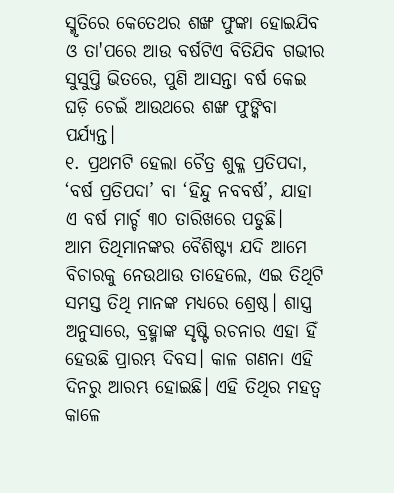ସ୍ମୃତିରେ କେତେଥର ଶଙ୍ଖ ଫୁଙ୍କା ହୋଇଯିବ ଓ ତା'ପରେ ଆଉ ବର୍ଷଟିଏ ବିତିଯିବ ଗଭୀର ସୁସୁପ୍ତି ଭିତରେ, ପୁଣି ଆସନ୍ତା ବର୍ଷ କେଇ ଘଡ଼ି ଚେଇଁ ଆଉଥରେ ଶଙ୍ଖ ଫୁଙ୍କିବା ପର୍ଯ୍ୟନ୍ତ।
୧. ପ୍ରଥମଟି ହେଲା ଚୈତ୍ର ଶୁକ୍ଳ ପ୍ରତିପଦା, ‘ବର୍ଷ ପ୍ରତିପଦା’ ବା ‘ହିନ୍ଦୁ ନବବର୍ଷ’, ଯାହା ଏ ବର୍ଷ ମାର୍ଚ୍ଚ ୩୦ ତାରିଖରେ ପଡୁଛି।
ଆମ ତିଥିମାନଙ୍କର ବୈଶିଷ୍ଟ୍ୟ ଯଦି ଆମେ ବିଚାରକୁ ନେଉଥାଉ ତାହେଲେ, ଏଇ ତିଥିଟି ସମସ୍ତ ତିଥି ମାନଙ୍କ ମଧ୍ୟରେ ଶ୍ରେଷ୍ଠ। ଶାସ୍ତ୍ର ଅନୁସାରେ, ବ୍ରହ୍ମାଙ୍କ ସୃଷ୍ଟି ରଚନାର ଏହା ହିଁ ହେଉଛି ପ୍ରାରମ୍ଭ ଦିବସ। କାଳ ଗଣନା ଏହି ଦିନରୁ ଆରମ୍ଭ ହୋଇଛି। ଏହି ତିଥିର ମହତ୍ୱ କାଳେ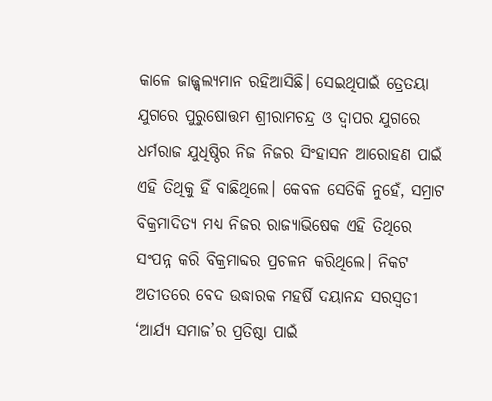କାଳେ ଜାଜ୍ଜ୍ୱଲ୍ୟମାନ ରହିଆସିଛି। ସେଇଥିପାଇଁ ତ୍ରେତୟା ଯୁଗରେ ପୁରୁଷୋତ୍ତମ ଶ୍ରୀରାମଚନ୍ଦ୍ର ଓ ଦ୍ୱାପର ଯୁଗରେ ଧର୍ମରାଜ ଯୁଧିଷ୍ଠିର ନିଜ ନିଜର ସିଂହାସନ ଆରୋହଣ ପାଇଁ ଏହି ତିଥିକୁ ହିଁ ବାଛିଥିଲେ। କେବଳ ସେତିକି ନୁହେଁ, ସମ୍ରାଟ ବିକ୍ରମାଦିତ୍ୟ ମଧ୍ୟ ନିଜର ରାଜ୍ୟାଭିଷେକ ଏହି ତିଥିରେ ସଂପନ୍ନ କରି ବିକ୍ରମାବ୍ଦର ପ୍ରଚଳନ କରିଥିଲେ। ନିକଟ ଅତୀତରେ ବେଦ ଉଦ୍ଧାରକ ମହର୍ଷି ଦୟାନନ୍ଦ ସରସ୍ୱତୀ ‘ଆର୍ଯ୍ୟ ସମାଜ’ର ପ୍ରତିଷ୍ଠା ପାଇଁ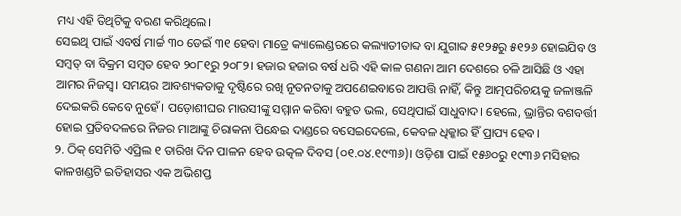ମଧ୍ୟ ଏହି ତିଥିଟିକୁ ବରଣ କରିଥିଲେ।
ସେଇଥି ପାଇଁ ଏବର୍ଷ ମାର୍ଚ୍ଚ ୩୦ ଡେଇଁ ୩୧ ହେବା ମାତ୍ରେ କ୍ୟାଲେଣ୍ଡରରେ କଲ୍ୟାତୀତାବ୍ଦ ବା ଯୁଗାବ୍ଦ ୫୧୨୫ରୁ ୫୧୨୬ ହୋଇଯିବ ଓ ସମ୍ବତ୍ ବା ବିକ୍ରମ ସମ୍ବତ ହେବ ୨୦୮୧ରୁ ୨୦୮୨। ହଜାର ହଜାର ବର୍ଷ ଧରି ଏହି କାଳ ଗଣନା ଆମ ଦେଶରେ ଚଳି ଆସିଛି ଓ ଏହା ଆମର ନିଜସ୍ୱ। ସମୟର ଆବଶ୍ୟକତାକୁ ଦୃଷ୍ଟିରେ ରଖି ନୂତନତାକୁ ଅପଣେଇବାରେ ଆପତ୍ତି ନାହିଁ, କିନ୍ତୁ ଆତ୍ମପରିଚୟକୁ ଜଳାଞ୍ଜଳି ଦେଇକରି କେବେ ନୁହେଁ। ପଡ଼ୋଶୀଘର ମାଉସୀଙ୍କୁ ସମ୍ମାନ କରିବା ବହୁତ ଭଲ, ସେଥିପାଇଁ ସାଧୁବାଦ। ହେଲେ, ଭ୍ରାନ୍ତିର ବଶବର୍ତ୍ତୀ ହୋଇ ପ୍ରତିବଦଳରେ ନିଜର ମାଆଙ୍କୁ ଚିରାକନା ପିନ୍ଧେଇ ଦାଣ୍ଡରେ ବସେଇଦେଲେ, କେବଳ ଧିକ୍କାର ହିଁ ପ୍ରାପ୍ୟ ହେବ।
୨. ଠିକ୍ ସେମିତି ଏପ୍ରିଲ ୧ ତାରିଖ ଦିନ ପାଳନ ହେବ ଉତ୍କଳ ଦିବସ (୦୧.୦୪.୧୯୩୬)। ଓଡ଼ିଶା ପାଇଁ ୧୫୬୦ରୁ ୧୯୩୬ ମସିହାର କାଳଖଣ୍ଡଟି ଇତିହାସର ଏକ ଅଭିଶପ୍ତ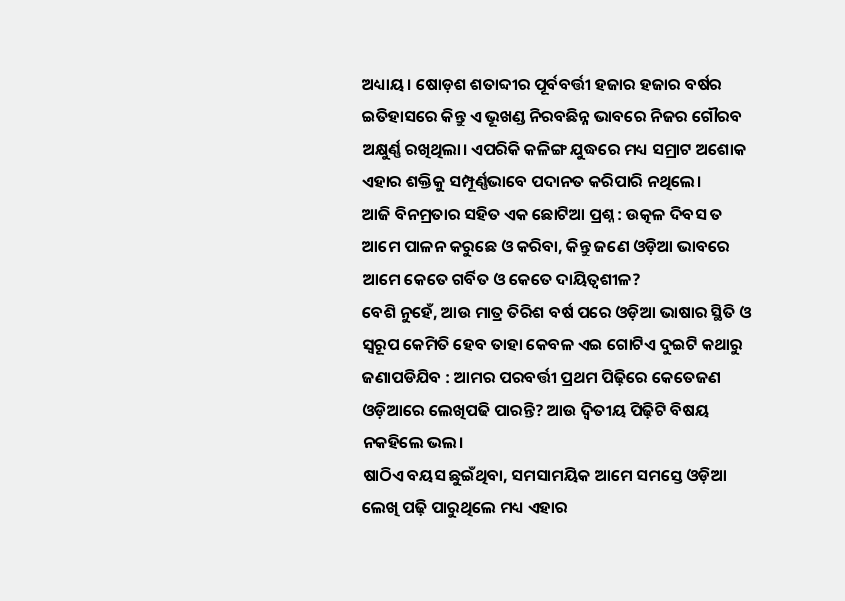ଅଧ୍ୟାୟ। ଷୋଡ଼ଶ ଶତାବ୍ଦୀର ପୂର୍ବବର୍ତ୍ତୀ ହଜାର ହଜାର ବର୍ଷର ଇତିହାସରେ କିନ୍ତୁ ଏ ଭୂଖଣ୍ଡ ନିରବଛିନ୍ନ ଭାବରେ ନିଜର ଗୌରବ ଅକ୍ଷୁର୍ଣ୍ଣ ରଖିଥିଲା। ଏପରିକି କଳିଙ୍ଗ ଯୁଦ୍ଧରେ ମଧ୍ୟ ସମ୍ରାଟ ଅଶୋକ ଏହାର ଶକ୍ତିକୁ ସମ୍ପୂର୍ଣ୍ଣଭାବେ ପଦାନତ କରିପାରି ନଥିଲେ।
ଆଜି ବିନମ୍ରତାର ସହିତ ଏକ ଛୋଟିଆ ପ୍ରଶ୍ନ : ଉତ୍କଳ ଦିବସ ତ ଆମେ ପାଳନ କରୁଛେ ଓ କରିବା, କିନ୍ତୁ ଜଣେ ଓଡ଼ିଆ ଭାବରେ ଆମେ କେତେ ଗର୍ବିତ ଓ କେତେ ଦାୟିତ୍ୱଶୀଳ?
ବେଶି ନୁହେଁ, ଆଉ ମାତ୍ର ତିରିଶ ବର୍ଷ ପରେ ଓଡ଼ିଆ ଭାଷାର ସ୍ଥିତି ଓ ସ୍ୱରୂପ କେମିତି ହେବ ତାହା କେବଳ ଏଇ ଗୋଟିଏ ଦୁଇଟି କଥାରୁ ଜଣାପଡିଯିବ : ଆମର ପରବର୍ତ୍ତୀ ପ୍ରଥମ ପିଢ଼ିରେ କେତେଜଣ ଓଡ଼ିଆରେ ଲେଖିପଢି ପାରନ୍ତି? ଆଉ ଦ୍ୱିତୀୟ ପିଢ଼ିଟି ବିଷୟ ନକହିଲେ ଭଲ।
ଷାଠିଏ ବୟସ ଛୁଇଁଥିବା, ସମସାମୟିକ ଆମେ ସମସ୍ତେ ଓଡ଼ିଆ ଲେଖି ପଢ଼ି ପାରୁଥିଲେ ମଧ୍ୟ ଏହାର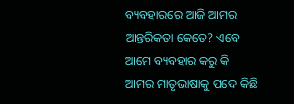ବ୍ୟବହାରରେ ଆଜି ଆମର ଆନ୍ତରିକତା କେତେ? ଏବେ ଆମେ ବ୍ୟବହାର କରୁ କି ଆମର ମାତୃଭାଷାକୁ ପଦେ କିଛି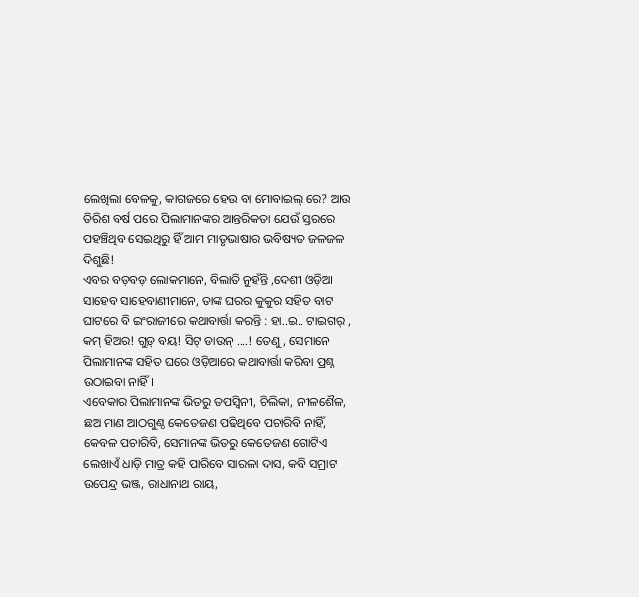ଲେଖିଲା ବେଳକୁ, କାଗଜରେ ହେଉ ବା ମୋବାଇଲ୍ ରେ? ଆଉ ତିରିଶ ବର୍ଷ ପରେ ପିଲାମାନଙ୍କର ଆନ୍ତରିକତା ଯେଉଁ ସ୍ତରରେ ପହଞ୍ଚିଥିବ ସେଇଥିରୁ ହିଁ ଆମ ମାତୃଭାଷାର ଭବିଷ୍ୟତ ଜଳଜଳ ଦିଶୁଛି!
ଏବର ବଡ଼ବଡ଼ ଲୋକମାନେ, ବିଲାତି ନୁହଁନ୍ତି ,ଦେଶୀ ଓଡ଼ିଆ ସାହେବ ସାହେବାଣୀମାନେ, ତାଙ୍କ ଘରର କୁକୁର ସହିତ ବାଟ ଘାଟରେ ବି ଇଂରାଜୀରେ କଥାବାର୍ତ୍ତା କରନ୍ତି : ହା..ଇ.. ଟାଇଗର୍ , କମ୍ ହିଅର! ଗୁଡ଼୍ ବୟ! ସିଟ୍ ଡାଉନ୍ ....! ତେଣୁ, ସେମାନେ ପିଲାମାନଙ୍କ ସହିତ ଘରେ ଓଡ଼ିଆରେ କଥାବାର୍ତ୍ତା କରିବା ପ୍ରଶ୍ନ ଉଠାଇବା ନାହିଁ।
ଏବେକାର ପିଲାମାନଙ୍କ ଭିତରୁ ତପସ୍ୱିନୀ, ଚିଲିକା, ନୀଳଶୈଳ, ଛଅ ମାଣ ଆଠଗୁଣ୍ଠ କେତେଜଣ ପଢିଥିବେ ପଚାରିବି ନାହିଁ, କେବଳ ପଚାରିବି, ସେମାନଙ୍କ ଭିତରୁ କେତେଜଣ ଗୋଟିଏ ଲେଖାଏଁ ଧାଡ଼ି ମାତ୍ର କହି ପାରିବେ ସାରଳା ଦାସ, କବି ସମ୍ରାଟ ଉପେନ୍ଦ୍ର ଭଞ୍ଜ, ରାଧାନାଥ ରାୟ,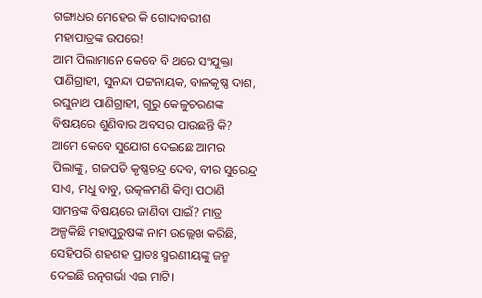ଗଙ୍ଗାଧର ମେହେର କି ଗୋଦାବରୀଶ ମହାପାତ୍ରଙ୍କ ଉପରେ!
ଆମ ପିଲାମାନେ କେବେ ବି ଥରେ ସଂଯୁକ୍ତା ପାଣିଗ୍ରାହୀ, ସୁନନ୍ଦା ପଟ୍ଟନାୟକ, ବାଳକୃଷ୍ଣ ଦାଶ, ରଘୁନାଥ ପାଣିଗ୍ରାହୀ, ଗୁରୁ କେଳୁଚରଣଙ୍କ ବିଷୟରେ ଶୁଣିବାର ଅବସର ପାଉଛନ୍ତି କି?
ଆମେ କେବେ ସୁଯୋଗ ଦେଇଛେ ଆମର ପିଲାଙ୍କୁ, ଗଜପତି କୃଷ୍ଣଚନ୍ଦ୍ର ଦେବ, ବୀର ସୁରେନ୍ଦ୍ର ସାଏ, ମଧୁ ବାବୁ, ଉତ୍କଳମଣି କିମ୍ବା ପଠାଣି ସାମନ୍ତଙ୍କ ବିଷୟରେ ଜାଣିବା ପାଇଁ? ମାତ୍ର ଅଳ୍ପକିଛି ମହାପୁରୁଷଙ୍କ ନାମ ଉଲ୍ଲେଖ କରିଛି, ସେହିପରି ଶହଶହ ପ୍ରାତଃ ସ୍ମରଣୀୟଙ୍କୁ ଜନ୍ମ ଦେଇଛି ରତ୍ନଗର୍ଭା ଏଇ ମାଟି।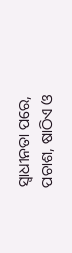ସ୍ୱାଧୀନତା ପରେ, ପଚାଶ, ଷାଠିଏ ଓ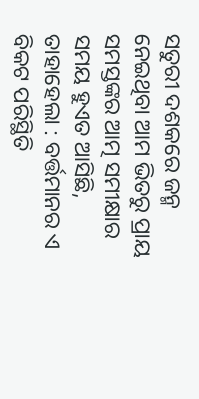ସତୁରୀ ଦଶକରେ ଜନ୍ମ ନେଇଥିବା ଆମ ଭିତରୁ ପ୍ରାୟ ସମସ୍ତଙ୍କର ଆତ୍ମ ସମୀକ୍ଷାର ସମୟ ହୁଏତ ଆସିଛି, ତାହାହେଲା : ବର୍ତ୍ତମାନର ଏ ବିକଟ ପରିସ୍ଥିତି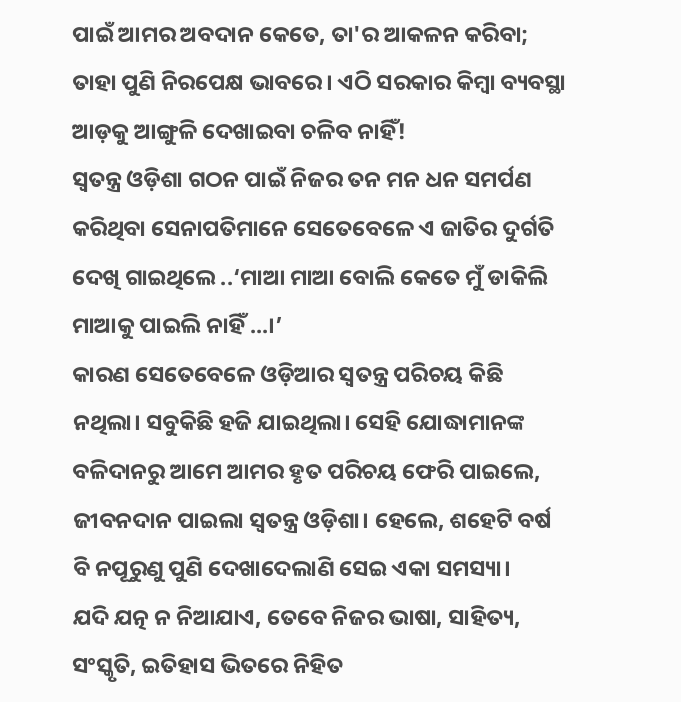ପାଇଁ ଆମର ଅବଦାନ କେତେ, ତା'ର ଆକଳନ କରିବା; ତାହା ପୁଣି ନିରପେକ୍ଷ ଭାବରେ। ଏଠି ସରକାର କିମ୍ବା ବ୍ୟବସ୍ଥା ଆଡ଼କୁ ଆଙ୍ଗୁଳି ଦେଖାଇବା ଚଳିବ ନାହିଁ!
ସ୍ୱତନ୍ତ୍ର ଓଡ଼ିଶା ଗଠନ ପାଇଁ ନିଜର ତନ ମନ ଧନ ସମର୍ପଣ କରିଥିବା ସେନାପତିମାନେ ସେତେବେଳେ ଏ ଜାତିର ଦୁର୍ଗତି ଦେଖି ଗାଇଥିଲେ ..‘ମାଆ ମାଆ ବୋଲି କେତେ ମୁଁ ଡାକିଲି ମାଆକୁ ପାଇଲି ନାହିଁ ...।’
କାରଣ ସେତେବେଳେ ଓଡ଼ିଆର ସ୍ୱତନ୍ତ୍ର ପରିଚୟ କିଛି ନଥିଲା। ସବୁକିଛି ହଜି ଯାଇଥିଲା। ସେହି ଯୋଦ୍ଧାମାନଙ୍କ ବଳିଦାନରୁ ଆମେ ଆମର ହୃତ ପରିଚୟ ଫେରି ପାଇଲେ, ଜୀବନଦାନ ପାଇଲା ସ୍ୱତନ୍ତ୍ର ଓଡ଼ିଶା। ହେଲେ, ଶହେଟି ବର୍ଷ ବି ନପୂରୁଣୁ ପୁଣି ଦେଖାଦେଲାଣି ସେଇ ଏକା ସମସ୍ୟା।
ଯଦି ଯତ୍ନ ନ ନିଆଯାଏ, ତେବେ ନିଜର ଭାଷା, ସାହିତ୍ୟ, ସଂସ୍କୃତି, ଇତିହାସ ଭିତରେ ନିହିତ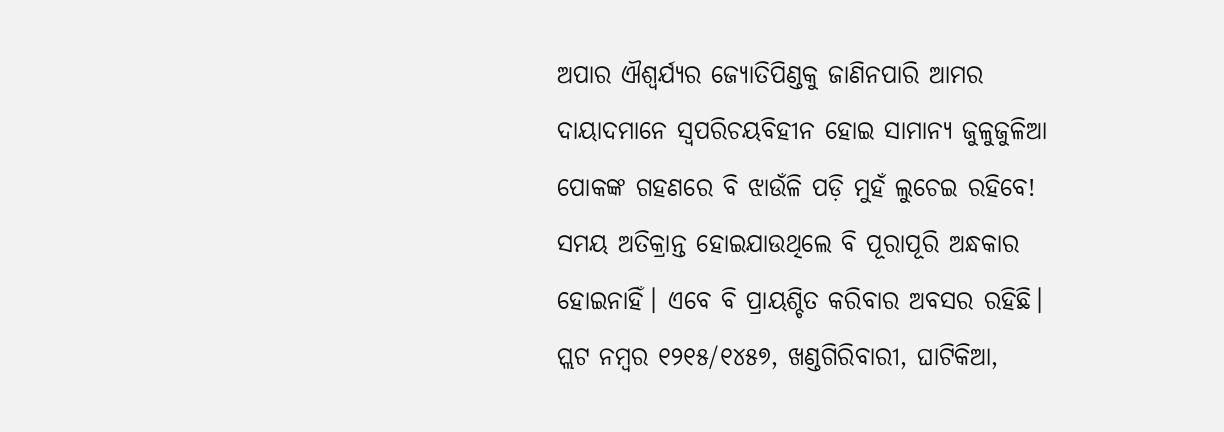ଅପାର ଐଶ୍ୱର୍ଯ୍ୟର ଜ୍ୟୋତିପିଣ୍ଡକୁ ଜାଣିନପାରି ଆମର ଦାୟାଦମାନେ ସ୍ୱପରିଚୟବିହୀନ ହୋଇ ସାମାନ୍ୟ ଜୁଳୁଜୁଳିଆ ପୋକଙ୍କ ଗହଣରେ ବି ଝାଉଁଳି ପଡ଼ି ମୁହଁ ଲୁଚେଇ ରହିବେ!
ସମୟ ଅତିକ୍ରାନ୍ତ ହୋଇଯାଉଥିଲେ ବି ପୂରାପୂରି ଅନ୍ଧକାର ହୋଇନାହିଁ। ଏବେ ବି ପ୍ରାୟଶ୍ଚିତ କରିବାର ଅବସର ରହିଛି।
ପ୍ଲଟ ନମ୍ବର ୧୨୧୫/୧୪୫୭, ଖଣ୍ଡଗିରିବାରୀ, ଘାଟିକିଆ,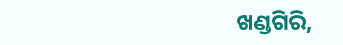ଖଣ୍ଡଗିରି,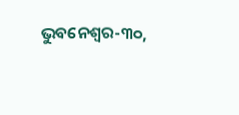ଭୁବନେଶ୍ୱର-୩୦,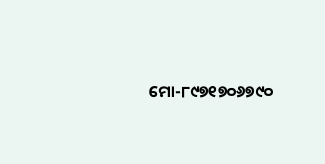ମୋ-୮୯୭୧୭୦୬୭୯୦